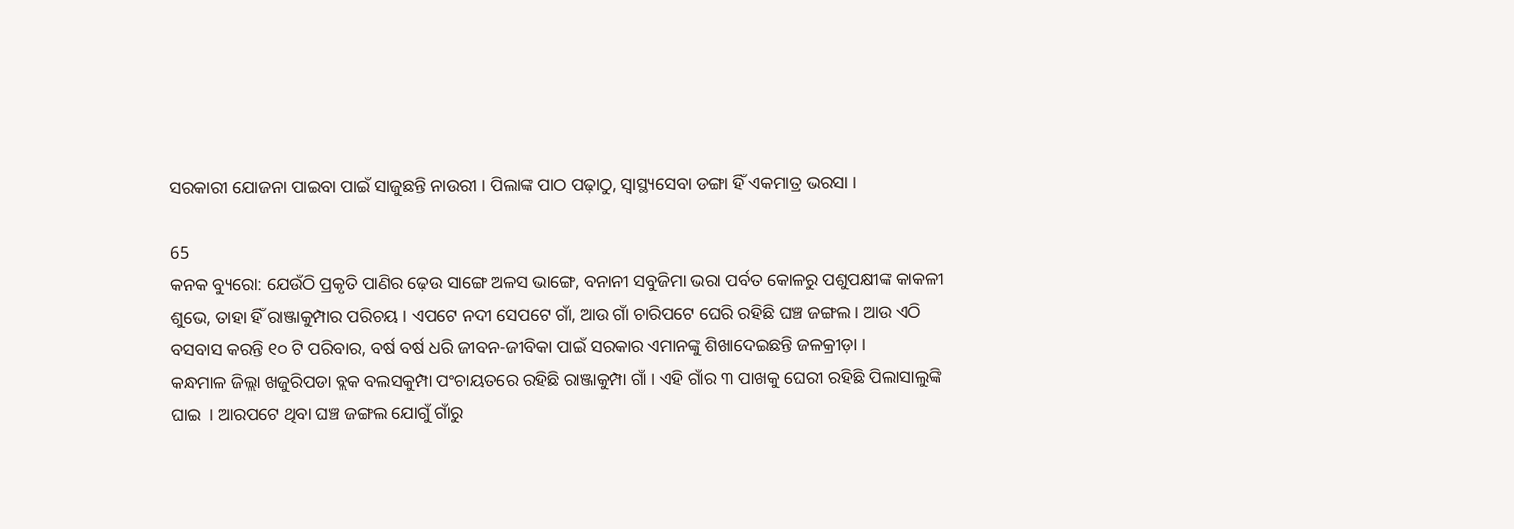ସରକାରୀ ଯୋଜନା ପାଇବା ପାଇଁ ସାଜୁଛନ୍ତି ନାଉରୀ । ପିଲାଙ୍କ ପାଠ ପଢ଼ାଠୁ, ସ୍ୱାସ୍ଥ୍ୟସେବା ଡଙ୍ଗା ହିଁ ଏକମାତ୍ର ଭରସା ।

65
କନକ ବ୍ୟୁରୋ: ଯେଉଁଠି ପ୍ରକୃତି ପାଣିର ଢ଼େଉ ସାଙ୍ଗେ ଅଳସ ଭାଙ୍ଗେ, ବନାନୀ ସବୁଜିମା ଭରା ପର୍ବତ କୋଳରୁ ପଶୁପକ୍ଷୀଙ୍କ କାକଳୀ ଶୁଭେ, ତାହା ହିଁ ରାଞ୍ଜାକୁମ୍ପାର ପରିଚୟ । ଏପଟେ ନଦୀ ସେପଟେ ଗାଁ, ଆଉ ଗାଁ ଚାରିପଟେ ଘେରି ରହିଛି ଘଞ୍ଚ ଜଙ୍ଗଲ । ଆଉ ଏଠି ବସବାସ କରନ୍ତି ୧୦ ଟି ପରିବାର, ବର୍ଷ ବର୍ଷ ଧରି ଜୀବନ-ଜୀବିକା ପାଇଁ ସରକାର ଏମାନଙ୍କୁ ଶିଖାଦେଇଛନ୍ତି ଜଳକ୍ରୀଡ଼ା ।
କନ୍ଧମାଳ ଜିଲ୍ଲା ଖଜୁରିପଡା ବ୍ଲକ ବଲସକୁମ୍ପା ପଂଚାୟତରେ ରହିଛି ରାଞ୍ଜାକୁମ୍ପା ଗାଁ । ଏହି ଗାଁର ୩ ପାଖକୁ ଘେରୀ ରହିଛି ପିଲାସାଲୁଙ୍କି ଘାଇ  । ଆରପଟେ ଥିବା ଘଞ୍ଚ ଜଙ୍ଗଲ ଯୋଗୁଁ ଗାଁରୁ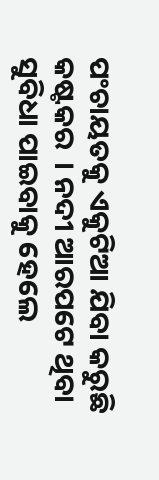ପଂଚାୟତକୁ ଏକୁଟିଆ ଯିବା କରୁଛି କଷ୍ଟକର  । ନଦୀ ଆରପଟେ ଥିବା ସୁବିଧା ପାଇବାକୁ ହେଲେ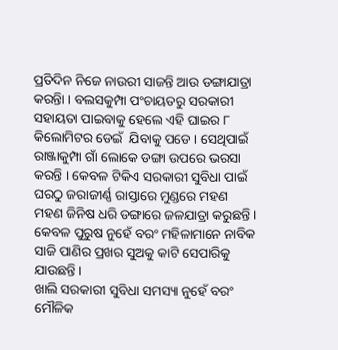ପ୍ରତିଦିନ ନିଜେ ନାଉରୀ ସାଜନ୍ତି ଆଉ ଡଙ୍ଗାଯାତ୍ରା କରନ୍ତିା । ବଲସକୁମ୍ପା ପଂଚାୟତରୁ ସରକାରୀ ସହାୟତା ପାଇବାକୁ ହେଲେ ଏହି ଘାଇର ୮ କିଲୋମିଟର ଡେଇଁ  ଯିବାକୁ ପଡେ । ସେଥିପାଇଁ ରାଞ୍ଜାକୁମ୍ପା ଗାଁ ଲୋକେ ଡଙ୍ଗା ଉପରେ ଭରସା କରନ୍ତି । କେବଳ ଟିକିଏ ସରକାରୀ ସୁବିଧା ପାଇଁ ଘରଠୁ ଜରାଜୀର୍ଣ୍ଣ ରାସ୍ତାରେ ମୁଣ୍ଡରେ ମହଣ ମହଣ ଜିନିଷ ଧରି ଡଙ୍ଗାରେ ଜଳଯାତ୍ରା କରୁଛନ୍ତି । କେବଳ ପୁରୁଷ ନୁହେଁ ବରଂ ମହିଳାମାନେ ନାବିକ ସାଜି ପାଣିର ପ୍ରଖର ସୁଅକୁ କାଟି ସେପାରିକୁ ଯାଉଛନ୍ତି ।
ଖାଲି ସରକାରୀ ସୁବିଧା ସମସ୍ୟା ନୁହେଁ ବରଂ ମୌଳିକ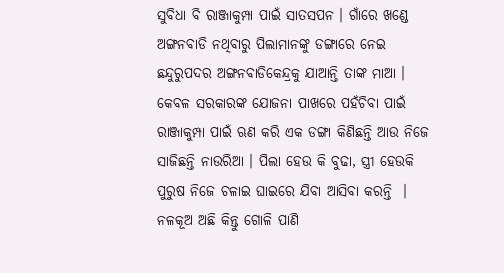ସୁବିଧା ବି ରାଞ୍ଜାକୁମ୍ପା ପାଇଁ ସାତସପନ । ଗାଁରେ ଖଣ୍ଡେ ଅଙ୍ଗନବାଡି ନଥିବାରୁ ପିଲାମାନଙ୍କୁ ଡଙ୍ଗାରେ ନେଇ ଛନ୍ଦୁରୁପଦର ଅଙ୍ଗନବାଡିକେନ୍ଦ୍ରକୁ ଯାଆନ୍ତି ତାଙ୍କ ମାଆ । କେବଳ ସରକାରଙ୍କ ଯୋଜନା ପାଖରେ ପହଁଚିବା ପାଇଁ ରାଞ୍ଜାକୁମ୍ପା ପାଇଁ ଋଣ କରି ଏକ ଡଙ୍ଗା କିଣିଛନ୍ତି ଆଉ ନିଜେ ସାଜିଛନ୍ତି ନାଉରିଆ । ପିଲା ହେଉ କି ବୁଢା, ସ୍ତ୍ରୀ ହେଉକି ପୁରୁଷ ନିଜେ ଚଳାଇ ଘାଇରେ ଯିବା ଆସିବା କରନ୍ତି  । ନଳକୂଅ ଅଛି କିନ୍ତୁ ଗୋଳି ପାଣି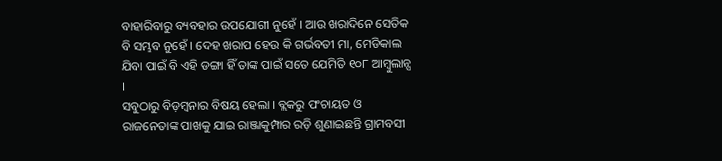ବାହାରିବାରୁ ବ୍ୟବହାର ଉପଯୋଗୀ ନୁହେଁ । ଆଉ ଖରାଦିନେ ସେତିକ ବି ସମ୍ଭବ ନୁହେଁ । ଦେହ ଖରାପ ହେଉ କି ଗର୍ଭବତୀ ମା, ମେଡିକାଲ ଯିବା ପାଇଁ ବି ଏହି ଡଙ୍ଗା ହିଁ ତାଙ୍କ ପାଇଁ ସତେ ଯେମିତି ୧୦୮ ଆମ୍ବୁଲାନ୍ସ ।
ସବୁଠାରୁ ବିଡ଼ମ୍ବନାର ବିଷୟ ହେଲା । ବ୍ଲକରୁ ପଂଚାୟତ ଓ  ରାଜନେତାଙ୍କ ପାଖକୁ ଯାଇ ରାଞ୍ଜାକୁମ୍ପାର ରଡ଼ି ଶୁଣାଇଛନ୍ତି ଗ୍ରାମବସୀ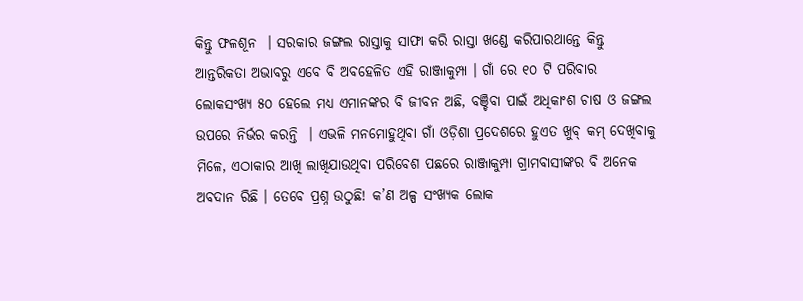କିନ୍ତୁ ଫଳଶୂନ  । ସରକାର ଜଙ୍ଗଲ ରାସ୍ତାକୁ ସାଫା କରି ରାସ୍ତା ଖଣ୍ଡେ କରିପାରଥାନ୍ତେ କିନ୍ତୁ ଆନ୍ତରିକତା ଅଭାବରୁ ଏବେ ବି ଅବହେଳିତ ଏହି ରାଞ୍ଜାକୁମ୍ପା । ଗାଁ ରେ ୧୦ ଟି ପରିବାର ଲୋକସଂଖ୍ୟ ୫୦ ହେଲେ ମଧ୍ୟ ଏମାନଙ୍କର ବି ଜୀବନ ଅଛି, ବଞ୍ଚିବା ପାଇଁ ଅଧିକାଂଶ ଚାଷ ଓ ଜଙ୍ଗଲ ଉପରେ ନିର୍ଭର କରନ୍ତି  । ଏଭଳି ମନମୋହୁଥିବା ଗାଁ ଓଡ଼ିଶା ପ୍ରଦେଶରେ ହୁଏତ ଖୁବ୍ କମ୍ ଦେଖିବାକୁ ମିଳେ, ଏଠାକାର ଆଖି ଲାଖିଯାଉଥିବା ପରିବେଶ ପଛରେ ରାଞ୍ଜାକୁମ୍ପା ଗ୍ରାମବାସୀଙ୍କର ବି ଅନେକ ଅବଦାନ ରିଛି । ତେବେ ପ୍ରଶ୍ନ ଉଠୁଛି! କ’ଣ ଅଳ୍ପ ସଂଖ୍ୟକ ଲୋକ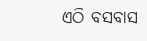ଏଠି ବସବାସ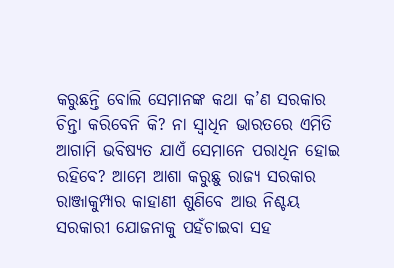କରୁଛନ୍ତି ବୋଲି ସେମାନଙ୍କ କଥା କ’ଣ ସରକାର ଚିନ୍ତା କରିବେନି କି? ନା ସ୍ୱାଧିନ ଭାରତରେ ଏମିତି ଆଗାମି ଭବିଷ୍ୟତ ଯାଏଁ ସେମାନେ ପରାଧିନ ହୋଇ ରହିବେ? ଆମେ ଆଶା କରୁଛୁ ରାଜ୍ୟ ସରକାର ରାଞ୍ଜାକୁମ୍ପାର କାହାଣୀ ଶୁଣିବେ ଆଉ ନିଶ୍ଚୟ ସରକାରୀ ଯୋଜନାକୁ ପହଁଚାଇବା ସହ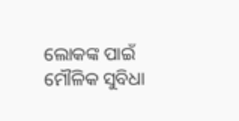ଲୋକଙ୍କ ପାଇଁ ମୌଳିକ ସୁବିଧା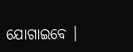ଯୋଗାଇବେ ।